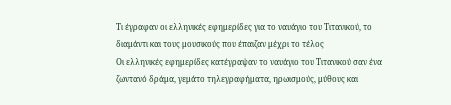Τι έγραφαν οι ελληνικές εφημερίδες για το ναυάγιο του Τιτανικού, το διαμάντι και τους μουσικούς που έπαιζαν μέχρι το τέλος
Οι ελληνικές εφημερίδες κατέγραψαν το ναυάγιο του Τιτανικού σαν ένα ζωντανό δράμα, γεμάτο τηλεγραφήματα, ηρωισμούς, μύθους και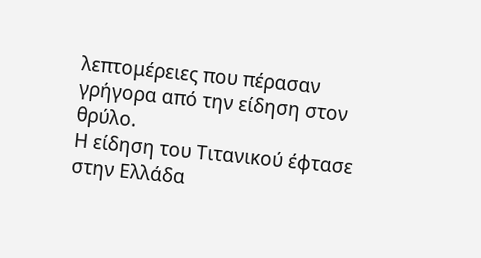λεπτομέρειες που πέρασαν γρήγορα από την είδηση στον θρύλο.
Η είδηση του Τιτανικού έφτασε στην Ελλάδα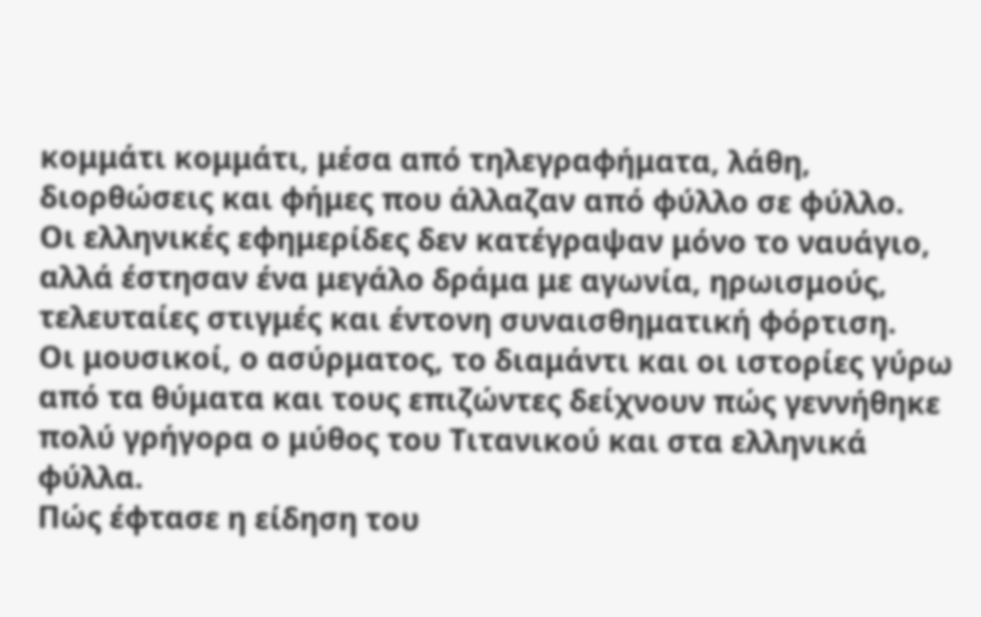κομμάτι κομμάτι, μέσα από τηλεγραφήματα, λάθη, διορθώσεις και φήμες που άλλαζαν από φύλλο σε φύλλο.
Οι ελληνικές εφημερίδες δεν κατέγραψαν μόνο το ναυάγιο, αλλά έστησαν ένα μεγάλο δράμα με αγωνία, ηρωισμούς, τελευταίες στιγμές και έντονη συναισθηματική φόρτιση.
Οι μουσικοί, ο ασύρματος, το διαμάντι και οι ιστορίες γύρω από τα θύματα και τους επιζώντες δείχνουν πώς γεννήθηκε πολύ γρήγορα ο μύθος του Τιτανικού και στα ελληνικά φύλλα.
Πώς έφτασε η είδηση του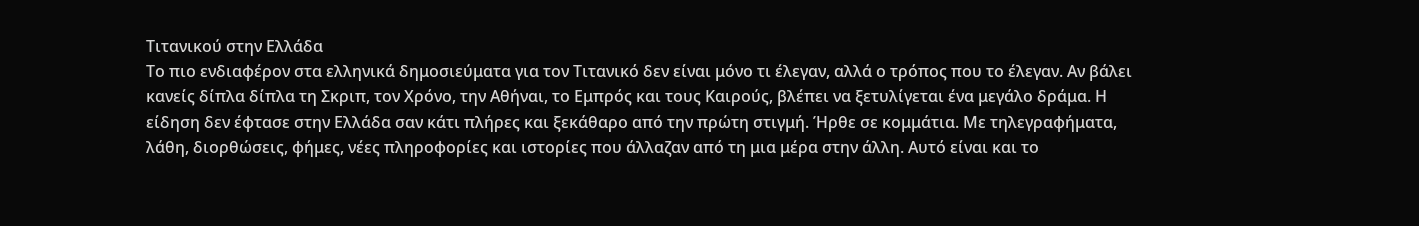Τιτανικού στην Ελλάδα
Το πιο ενδιαφέρον στα ελληνικά δημοσιεύματα για τον Τιτανικό δεν είναι μόνο τι έλεγαν, αλλά ο τρόπος που το έλεγαν. Αν βάλει κανείς δίπλα δίπλα τη Σκριπ, τον Χρόνο, την Αθήναι, το Εμπρός και τους Καιρούς, βλέπει να ξετυλίγεται ένα μεγάλο δράμα. Η είδηση δεν έφτασε στην Ελλάδα σαν κάτι πλήρες και ξεκάθαρο από την πρώτη στιγμή. Ήρθε σε κομμάτια. Με τηλεγραφήματα, λάθη, διορθώσεις, φήμες, νέες πληροφορίες και ιστορίες που άλλαζαν από τη μια μέρα στην άλλη. Αυτό είναι και το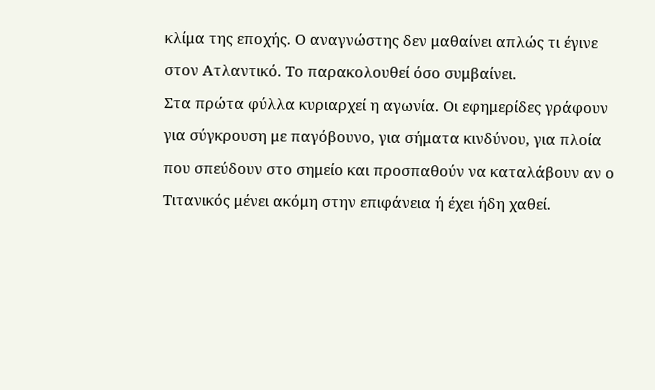κλίμα της εποχής. Ο αναγνώστης δεν μαθαίνει απλώς τι έγινε στον Ατλαντικό. Το παρακολουθεί όσο συμβαίνει.
Στα πρώτα φύλλα κυριαρχεί η αγωνία. Οι εφημερίδες γράφουν για σύγκρουση με παγόβουνο, για σήματα κινδύνου, για πλοία που σπεύδουν στο σημείο και προσπαθούν να καταλάβουν αν ο Τιτανικός μένει ακόμη στην επιφάνεια ή έχει ήδη χαθεί.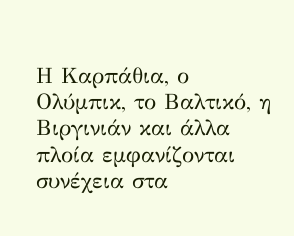Η Καρπάθια, ο Ολύμπικ, το Βαλτικό, η Βιργινιάν και άλλα πλοία εμφανίζονται συνέχεια στα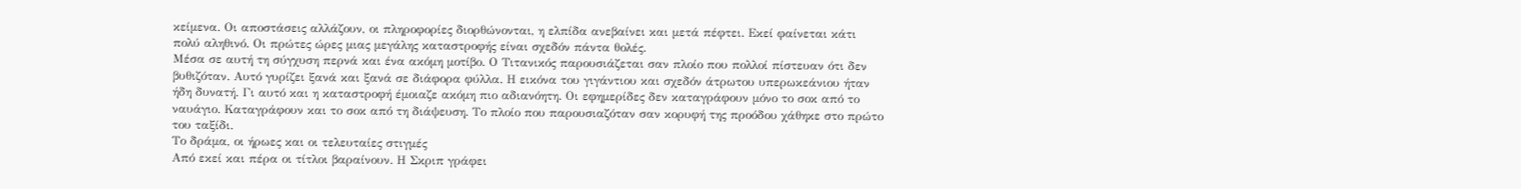κείμενα. Οι αποστάσεις αλλάζουν, οι πληροφορίες διορθώνονται, η ελπίδα ανεβαίνει και μετά πέφτει. Εκεί φαίνεται κάτι πολύ αληθινό. Οι πρώτες ώρες μιας μεγάλης καταστροφής είναι σχεδόν πάντα θολές.
Μέσα σε αυτή τη σύγχυση περνά και ένα ακόμη μοτίβο. Ο Τιτανικός παρουσιάζεται σαν πλοίο που πολλοί πίστευαν ότι δεν βυθιζόταν. Αυτό γυρίζει ξανά και ξανά σε διάφορα φύλλα. Η εικόνα του γιγάντιου και σχεδόν άτρωτου υπερωκεάνιου ήταν ήδη δυνατή. Γι αυτό και η καταστροφή έμοιαζε ακόμη πιο αδιανόητη. Οι εφημερίδες δεν καταγράφουν μόνο το σοκ από το ναυάγιο. Καταγράφουν και το σοκ από τη διάψευση. Το πλοίο που παρουσιαζόταν σαν κορυφή της προόδου χάθηκε στο πρώτο του ταξίδι.
Το δράμα, οι ήρωες και οι τελευταίες στιγμές
Από εκεί και πέρα οι τίτλοι βαραίνουν. Η Σκριπ γράφει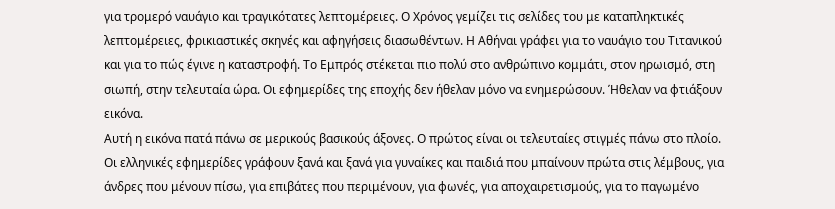για τρομερό ναυάγιο και τραγικότατες λεπτομέρειες. Ο Χρόνος γεμίζει τις σελίδες του με καταπληκτικές λεπτομέρειες, φρικιαστικές σκηνές και αφηγήσεις διασωθέντων. Η Αθήναι γράφει για το ναυάγιο του Τιτανικού και για το πώς έγινε η καταστροφή. Το Εμπρός στέκεται πιο πολύ στο ανθρώπινο κομμάτι, στον ηρωισμό, στη σιωπή, στην τελευταία ώρα. Οι εφημερίδες της εποχής δεν ήθελαν μόνο να ενημερώσουν. Ήθελαν να φτιάξουν εικόνα.
Αυτή η εικόνα πατά πάνω σε μερικούς βασικούς άξονες. Ο πρώτος είναι οι τελευταίες στιγμές πάνω στο πλοίο. Οι ελληνικές εφημερίδες γράφουν ξανά και ξανά για γυναίκες και παιδιά που μπαίνουν πρώτα στις λέμβους, για άνδρες που μένουν πίσω, για επιβάτες που περιμένουν, για φωνές, για αποχαιρετισμούς, για το παγωμένο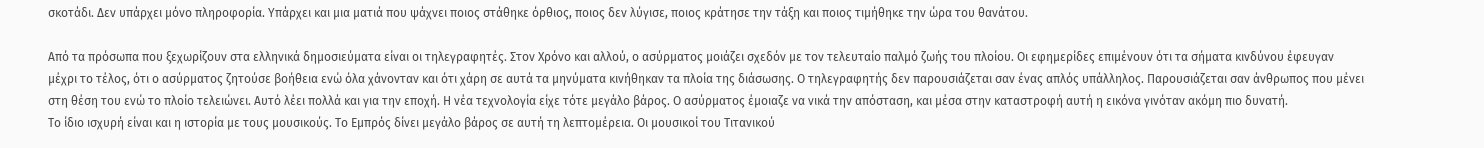σκοτάδι. Δεν υπάρχει μόνο πληροφορία. Υπάρχει και μια ματιά που ψάχνει ποιος στάθηκε όρθιος, ποιος δεν λύγισε, ποιος κράτησε την τάξη και ποιος τιμήθηκε την ώρα του θανάτου.

Από τα πρόσωπα που ξεχωρίζουν στα ελληνικά δημοσιεύματα είναι οι τηλεγραφητές. Στον Χρόνο και αλλού, ο ασύρματος μοιάζει σχεδόν με τον τελευταίο παλμό ζωής του πλοίου. Οι εφημερίδες επιμένουν ότι τα σήματα κινδύνου έφευγαν μέχρι το τέλος, ότι ο ασύρματος ζητούσε βοήθεια ενώ όλα χάνονταν και ότι χάρη σε αυτά τα μηνύματα κινήθηκαν τα πλοία της διάσωσης. Ο τηλεγραφητής δεν παρουσιάζεται σαν ένας απλός υπάλληλος. Παρουσιάζεται σαν άνθρωπος που μένει στη θέση του ενώ το πλοίο τελειώνει. Αυτό λέει πολλά και για την εποχή. Η νέα τεχνολογία είχε τότε μεγάλο βάρος. Ο ασύρματος έμοιαζε να νικά την απόσταση, και μέσα στην καταστροφή αυτή η εικόνα γινόταν ακόμη πιο δυνατή.
Το ίδιο ισχυρή είναι και η ιστορία με τους μουσικούς. Το Εμπρός δίνει μεγάλο βάρος σε αυτή τη λεπτομέρεια. Οι μουσικοί του Τιτανικού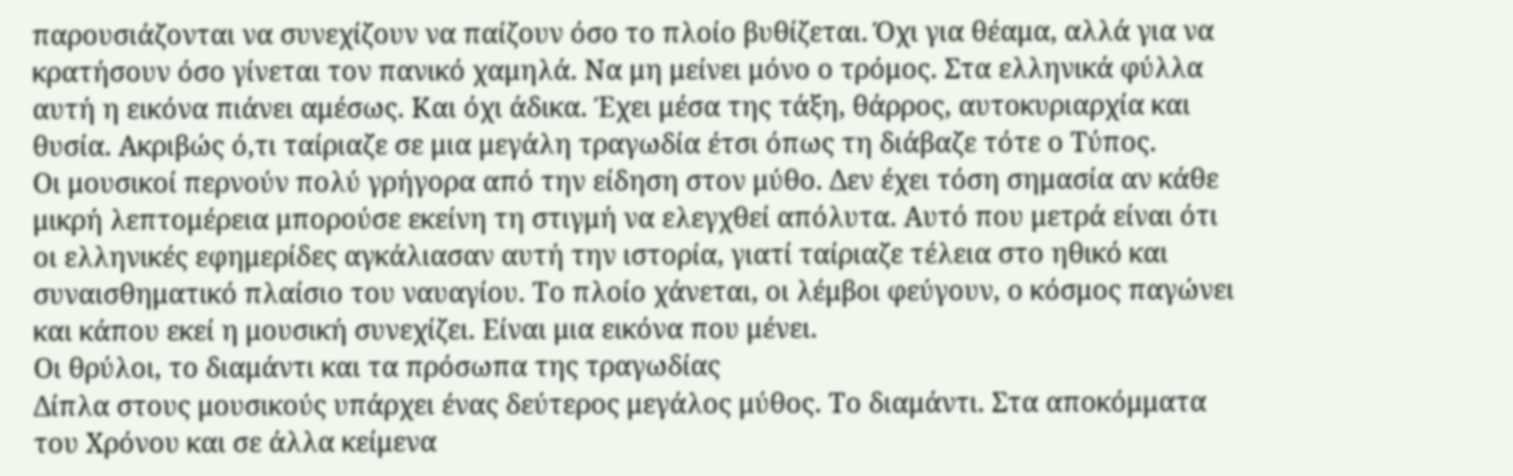παρουσιάζονται να συνεχίζουν να παίζουν όσο το πλοίο βυθίζεται. Όχι για θέαμα, αλλά για να κρατήσουν όσο γίνεται τον πανικό χαμηλά. Να μη μείνει μόνο ο τρόμος. Στα ελληνικά φύλλα αυτή η εικόνα πιάνει αμέσως. Και όχι άδικα. Έχει μέσα της τάξη, θάρρος, αυτοκυριαρχία και θυσία. Ακριβώς ό,τι ταίριαζε σε μια μεγάλη τραγωδία έτσι όπως τη διάβαζε τότε ο Τύπος.
Οι μουσικοί περνούν πολύ γρήγορα από την είδηση στον μύθο. Δεν έχει τόση σημασία αν κάθε μικρή λεπτομέρεια μπορούσε εκείνη τη στιγμή να ελεγχθεί απόλυτα. Αυτό που μετρά είναι ότι οι ελληνικές εφημερίδες αγκάλιασαν αυτή την ιστορία, γιατί ταίριαζε τέλεια στο ηθικό και συναισθηματικό πλαίσιο του ναυαγίου. Το πλοίο χάνεται, οι λέμβοι φεύγουν, ο κόσμος παγώνει και κάπου εκεί η μουσική συνεχίζει. Είναι μια εικόνα που μένει.
Οι θρύλοι, το διαμάντι και τα πρόσωπα της τραγωδίας
Δίπλα στους μουσικούς υπάρχει ένας δεύτερος μεγάλος μύθος. Το διαμάντι. Στα αποκόμματα του Χρόνου και σε άλλα κείμενα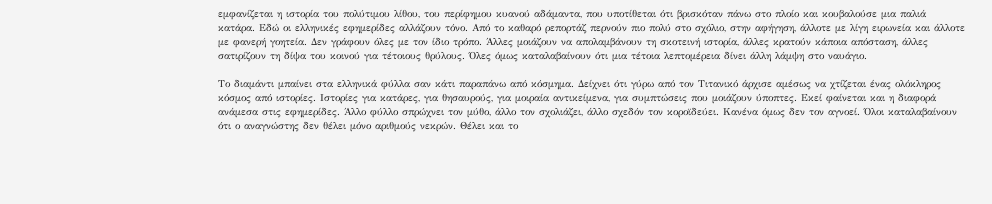εμφανίζεται η ιστορία του πολύτιμου λίθου, του περίφημου κυανού αδάμαντα, που υποτίθεται ότι βρισκόταν πάνω στο πλοίο και κουβαλούσε μια παλιά κατάρα. Εδώ οι ελληνικές εφημερίδες αλλάζουν τόνο. Από το καθαρό ρεπορτάζ περνούν πιο πολύ στο σχόλιο, στην αφήγηση, άλλοτε με λίγη ειρωνεία και άλλοτε με φανερή γοητεία. Δεν γράφουν όλες με τον ίδιο τρόπο. Άλλες μοιάζουν να απολαμβάνουν τη σκοτεινή ιστορία, άλλες κρατούν κάποια απόσταση, άλλες σατιρίζουν τη δίψα του κοινού για τέτοιους θρύλους. Όλες όμως καταλαβαίνουν ότι μια τέτοια λεπτομέρεια δίνει άλλη λάμψη στο ναυάγιο.

Το διαμάντι μπαίνει στα ελληνικά φύλλα σαν κάτι παραπάνω από κόσμημα. Δείχνει ότι γύρω από τον Τιτανικό άρχισε αμέσως να χτίζεται ένας ολόκληρος κόσμος από ιστορίες. Ιστορίες για κατάρες, για θησαυρούς, για μοιραία αντικείμενα, για συμπτώσεις που μοιάζουν ύποπτες. Εκεί φαίνεται και η διαφορά ανάμεσα στις εφημερίδες. Άλλο φύλλο σπρώχνει τον μύθο, άλλο τον σχολιάζει, άλλο σχεδόν τον κοροϊδεύει. Κανένα όμως δεν τον αγνοεί. Όλοι καταλαβαίνουν ότι ο αναγνώστης δεν θέλει μόνο αριθμούς νεκρών. Θέλει και το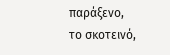παράξενο, το σκοτεινό,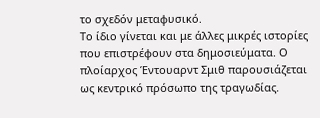το σχεδόν μεταφυσικό.
Το ίδιο γίνεται και με άλλες μικρές ιστορίες που επιστρέφουν στα δημοσιεύματα. Ο πλοίαρχος Έντουαρντ Σμιθ παρουσιάζεται ως κεντρικό πρόσωπο της τραγωδίας.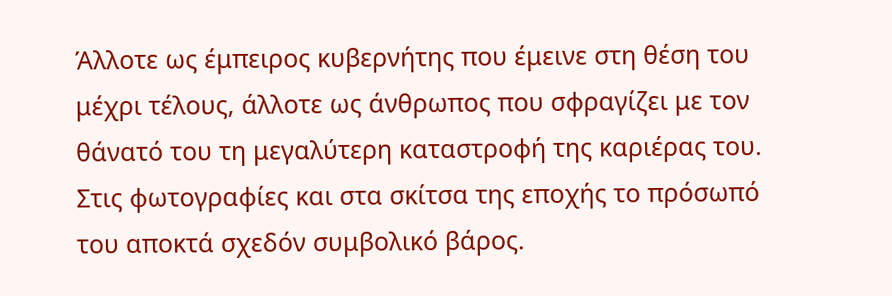Άλλοτε ως έμπειρος κυβερνήτης που έμεινε στη θέση του μέχρι τέλους, άλλοτε ως άνθρωπος που σφραγίζει με τον θάνατό του τη μεγαλύτερη καταστροφή της καριέρας του. Στις φωτογραφίες και στα σκίτσα της εποχής το πρόσωπό του αποκτά σχεδόν συμβολικό βάρος.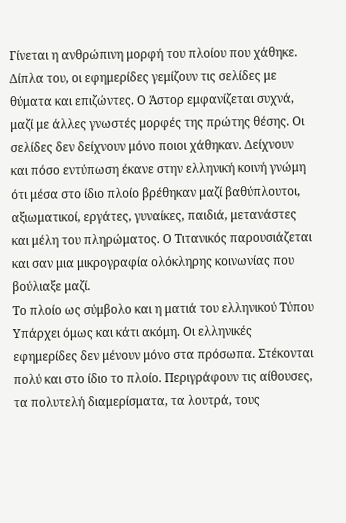Γίνεται η ανθρώπινη μορφή του πλοίου που χάθηκε.
Δίπλα του, οι εφημερίδες γεμίζουν τις σελίδες με θύματα και επιζώντες. Ο Άστορ εμφανίζεται συχνά, μαζί με άλλες γνωστές μορφές της πρώτης θέσης. Οι σελίδες δεν δείχνουν μόνο ποιοι χάθηκαν. Δείχνουν και πόσο εντύπωση έκανε στην ελληνική κοινή γνώμη ότι μέσα στο ίδιο πλοίο βρέθηκαν μαζί βαθύπλουτοι, αξιωματικοί, εργάτες, γυναίκες, παιδιά, μετανάστες και μέλη του πληρώματος. Ο Τιτανικός παρουσιάζεται και σαν μια μικρογραφία ολόκληρης κοινωνίας που βούλιαξε μαζί.
Το πλοίο ως σύμβολο και η ματιά του ελληνικού Τύπου
Υπάρχει όμως και κάτι ακόμη. Οι ελληνικές εφημερίδες δεν μένουν μόνο στα πρόσωπα. Στέκονται πολύ και στο ίδιο το πλοίο. Περιγράφουν τις αίθουσες, τα πολυτελή διαμερίσματα, τα λουτρά, τους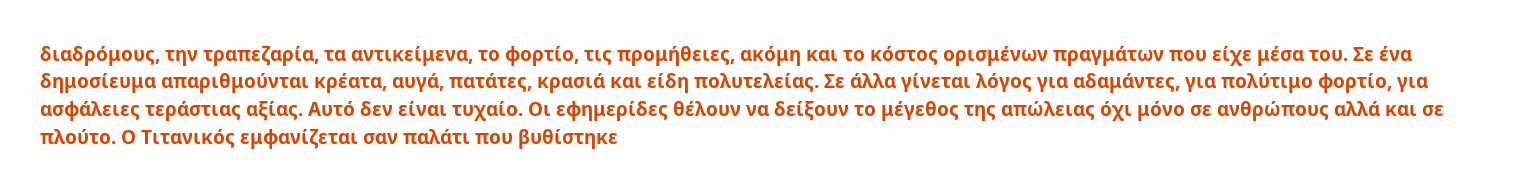διαδρόμους, την τραπεζαρία, τα αντικείμενα, το φορτίο, τις προμήθειες, ακόμη και το κόστος ορισμένων πραγμάτων που είχε μέσα του. Σε ένα δημοσίευμα απαριθμούνται κρέατα, αυγά, πατάτες, κρασιά και είδη πολυτελείας. Σε άλλα γίνεται λόγος για αδαμάντες, για πολύτιμο φορτίο, για ασφάλειες τεράστιας αξίας. Αυτό δεν είναι τυχαίο. Οι εφημερίδες θέλουν να δείξουν το μέγεθος της απώλειας όχι μόνο σε ανθρώπους αλλά και σε πλούτο. Ο Τιτανικός εμφανίζεται σαν παλάτι που βυθίστηκε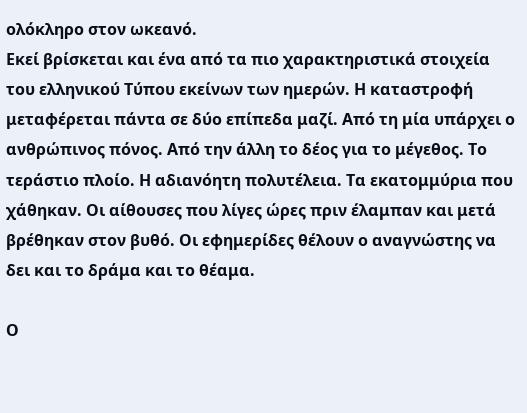ολόκληρο στον ωκεανό.
Εκεί βρίσκεται και ένα από τα πιο χαρακτηριστικά στοιχεία του ελληνικού Τύπου εκείνων των ημερών. Η καταστροφή μεταφέρεται πάντα σε δύο επίπεδα μαζί. Από τη μία υπάρχει ο ανθρώπινος πόνος. Από την άλλη το δέος για το μέγεθος. Το τεράστιο πλοίο. Η αδιανόητη πολυτέλεια. Τα εκατομμύρια που χάθηκαν. Οι αίθουσες που λίγες ώρες πριν έλαμπαν και μετά βρέθηκαν στον βυθό. Οι εφημερίδες θέλουν ο αναγνώστης να δει και το δράμα και το θέαμα.

Ο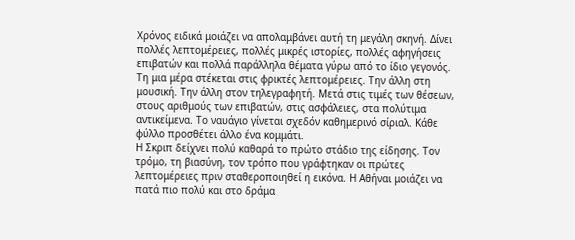Χρόνος ειδικά μοιάζει να απολαμβάνει αυτή τη μεγάλη σκηνή. Δίνει πολλές λεπτομέρειες, πολλές μικρές ιστορίες, πολλές αφηγήσεις επιβατών και πολλά παράλληλα θέματα γύρω από το ίδιο γεγονός. Τη μια μέρα στέκεται στις φρικτές λεπτομέρειες. Την άλλη στη μουσική. Την άλλη στον τηλεγραφητή. Μετά στις τιμές των θέσεων, στους αριθμούς των επιβατών, στις ασφάλειες, στα πολύτιμα αντικείμενα. Το ναυάγιο γίνεται σχεδόν καθημερινό σίριαλ. Κάθε φύλλο προσθέτει άλλο ένα κομμάτι.
Η Σκριπ δείχνει πολύ καθαρά το πρώτο στάδιο της είδησης. Τον τρόμο, τη βιασύνη, τον τρόπο που γράφτηκαν οι πρώτες λεπτομέρειες πριν σταθεροποιηθεί η εικόνα. Η Αθήναι μοιάζει να πατά πιο πολύ και στο δράμα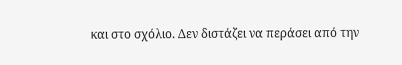και στο σχόλιο. Δεν διστάζει να περάσει από την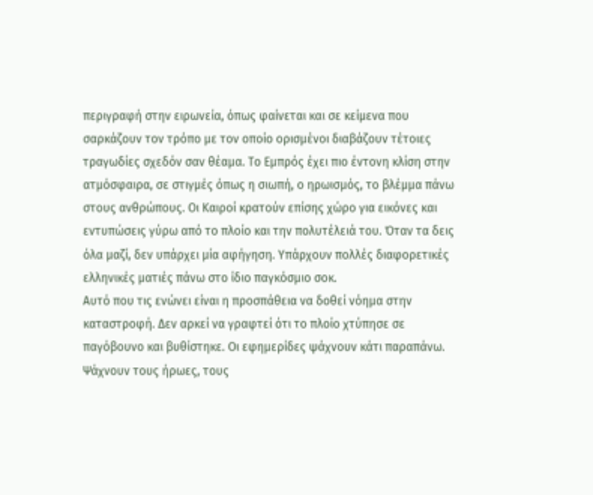περιγραφή στην ειρωνεία, όπως φαίνεται και σε κείμενα που σαρκάζουν τον τρόπο με τον οποίο ορισμένοι διαβάζουν τέτοιες τραγωδίες σχεδόν σαν θέαμα. Το Εμπρός έχει πιο έντονη κλίση στην ατμόσφαιρα, σε στιγμές όπως η σιωπή, ο ηρωισμός, το βλέμμα πάνω στους ανθρώπους. Οι Καιροί κρατούν επίσης χώρο για εικόνες και εντυπώσεις γύρω από το πλοίο και την πολυτέλειά του. Όταν τα δεις όλα μαζί, δεν υπάρχει μία αφήγηση. Υπάρχουν πολλές διαφορετικές ελληνικές ματιές πάνω στο ίδιο παγκόσμιο σοκ.
Αυτό που τις ενώνει είναι η προσπάθεια να δοθεί νόημα στην καταστροφή. Δεν αρκεί να γραφτεί ότι το πλοίο χτύπησε σε παγόβουνο και βυθίστηκε. Οι εφημερίδες ψάχνουν κάτι παραπάνω. Ψάχνουν τους ήρωες, τους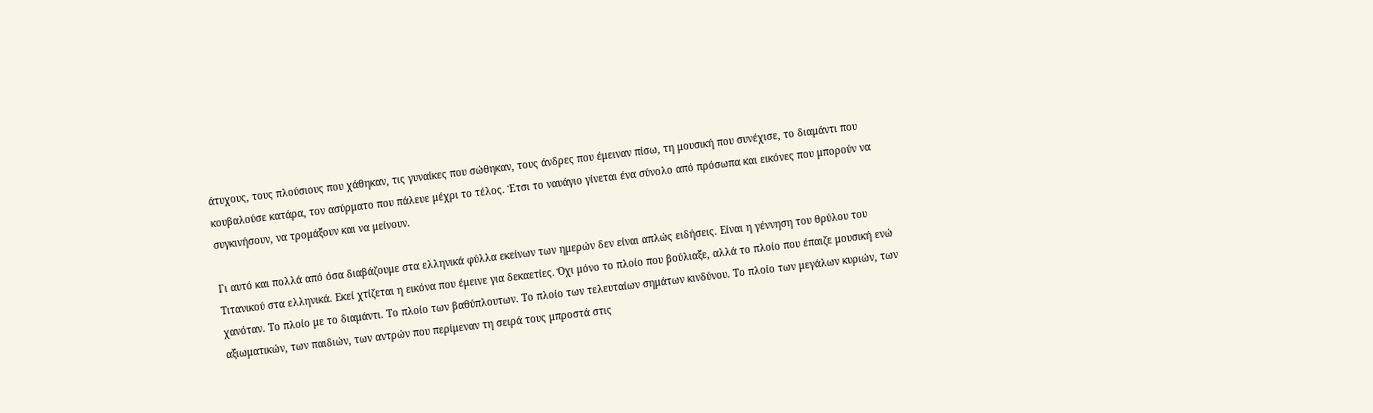άτυχους, τους πλούσιους που χάθηκαν, τις γυναίκες που σώθηκαν, τους άνδρες που έμειναν πίσω, τη μουσική που συνέχισε, το διαμάντι που κουβαλούσε κατάρα, τον ασύρματο που πάλευε μέχρι το τέλος. Έτσι το ναυάγιο γίνεται ένα σύνολο από πρόσωπα και εικόνες που μπορούν να συγκινήσουν, να τρομάξουν και να μείνουν.

Γι αυτό και πολλά από όσα διαβάζουμε στα ελληνικά φύλλα εκείνων των ημερών δεν είναι απλώς ειδήσεις. Είναι η γέννηση του θρύλου του Τιτανικού στα ελληνικά. Εκεί χτίζεται η εικόνα που έμεινε για δεκαετίες. Όχι μόνο το πλοίο που βούλιαξε, αλλά το πλοίο που έπαιζε μουσική ενώ χανόταν. Το πλοίο με το διαμάντι. Το πλοίο των βαθύπλουτων. Το πλοίο των τελευταίων σημάτων κινδύνου. Το πλοίο των μεγάλων κυριών, των αξιωματικών, των παιδιών, των αντρών που περίμεναν τη σειρά τους μπροστά στις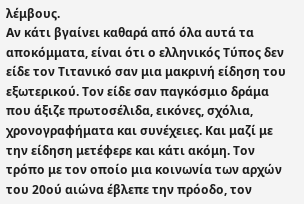λέμβους.
Αν κάτι βγαίνει καθαρά από όλα αυτά τα αποκόμματα, είναι ότι ο ελληνικός Τύπος δεν είδε τον Τιτανικό σαν μια μακρινή είδηση του εξωτερικού. Τον είδε σαν παγκόσμιο δράμα που άξιζε πρωτοσέλιδα, εικόνες, σχόλια, χρονογραφήματα και συνέχειες. Και μαζί με την είδηση μετέφερε και κάτι ακόμη. Τον τρόπο με τον οποίο μια κοινωνία των αρχών του 20ού αιώνα έβλεπε την πρόοδο, τον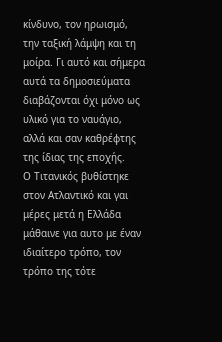κίνδυνο, τον ηρωισμό, την ταξική λάμψη και τη μοίρα. Γι αυτό και σήμερα αυτά τα δημοσιεύματα διαβάζονται όχι μόνο ως υλικό για το ναυάγιο, αλλά και σαν καθρέφτης της ίδιας της εποχής.
Ο Τιτανικός βυθίστηκε στον Ατλαντικό και γαι μέρες μετά η Ελλάδα μάθαινε για αυτο με έναν ιδιαίτερο τρόπο, τον τρόπο της τότε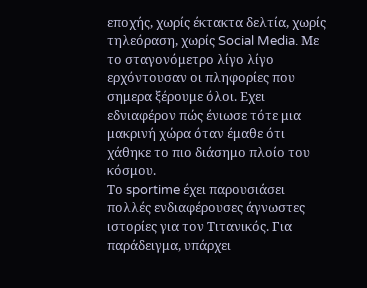εποχής, χωρίς έκτακτα δελτία, χωρίς τηλεόραση, χωρίς Social Media. Με το σταγονόμετρο λίγο λίγο ερχόντουσαν οι πληφορίες που σημερα ξέρουμε όλοι. Εχει εδνιαφέρον πώς ένιωσε τότε μια μακρινή χώρα όταν έμαθε ότι χάθηκε το πιο διάσημο πλοίο του κόσμου.
Το sportime έχει παρουσιάσει πολλές ενδιαφέρουσες άγνωστες ιστορίες για τον Τιτανικός. Για παράδειγμα, υπάρχει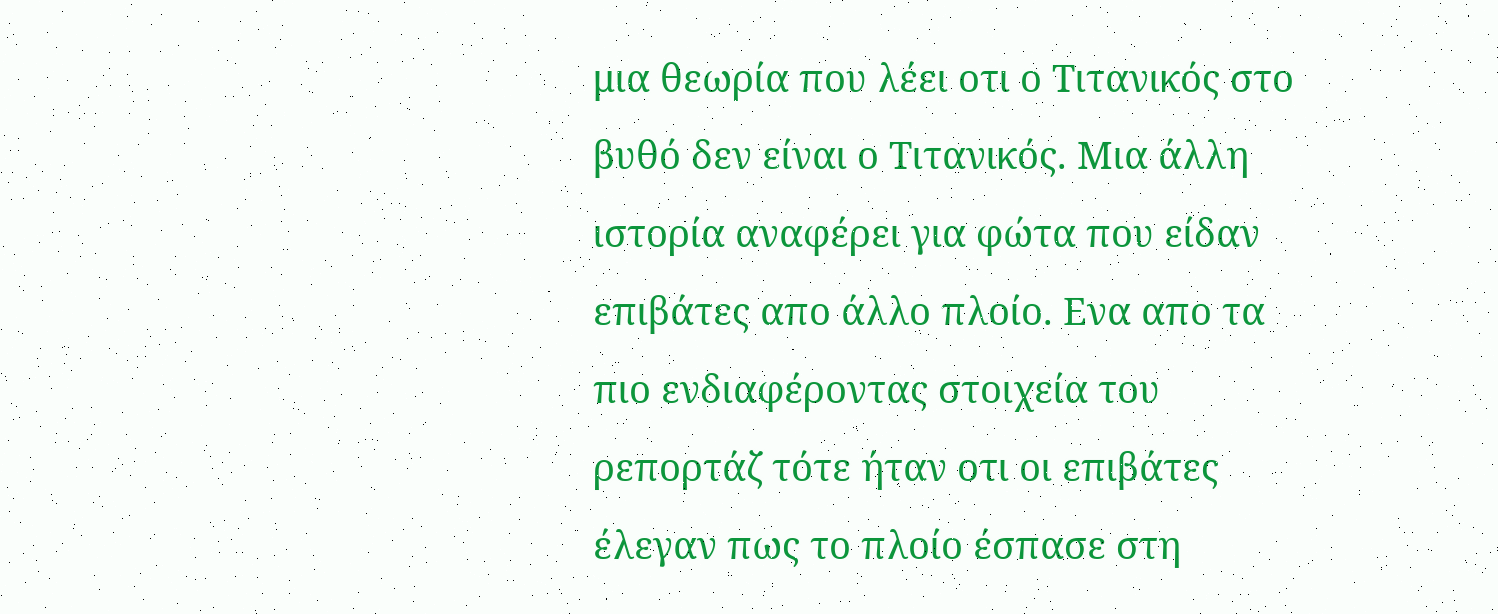μια θεωρία που λέει οτι ο Τιτανικός στο βυθό δεν είναι ο Τιτανικός. Μια άλλη ιστορία αναφέρει για φώτα που είδαν επιβάτες απο άλλο πλοίο. Ενα απο τα πιο ενδιαφέροντας στοιχεία του ρεπορτάζ τότε ήταν οτι οι επιβάτες έλεγαν πως το πλοίο έσπασε στη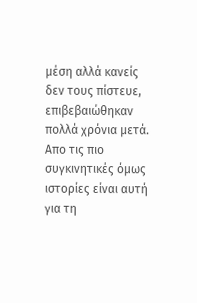μέση αλλά κανείς δεν τους πίστευε, επιβεβαιώθηκαν πολλά χρόνια μετά. Απο τις πιο συγκινητικές όμως ιστορίες είναι αυτή για τη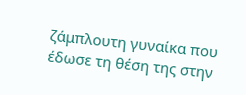ζάμπλουτη γυναίκα που έδωσε τη θέση της στην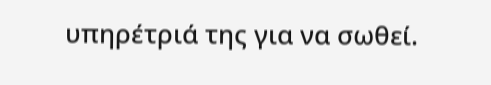υπηρέτριά της για να σωθεί.